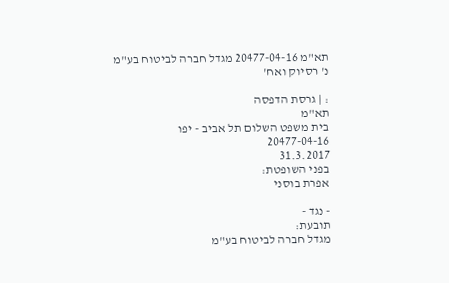תא"מ 20477-04-16 מגדל חברה לביטוח בע"מ נ' רסיוק ואח'

: | גרסת הדפסה
תא"מ
בית משפט השלום תל אביב - יפו
20477-04-16
31.3.2017
בפני השופטת:
אפרת בוסני

- נגד -
תובעת:
מגדל חברה לביטוח בע"מ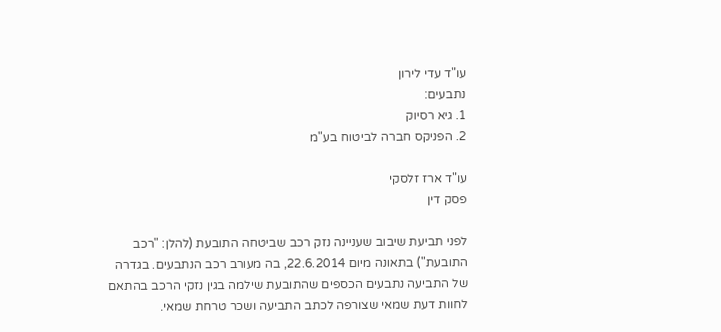עו"ד עדי לירון
נתבעים:
1. גיא רסיוק
2. הפניקס חברה לביטוח בע"מ

עו"ד ארז זלסקי
פסק דין

לפני תביעת שיבוב שעניינה נזק רכב שביטחה התובעת (להלן: "רכב התובעת") בתאונה מיום 22.6.2014, בה מעורב רכב הנתבעים. בגדרה של התביעה נתבעים הכספים שהתובעת שילמה בגין נזקי הרכב בהתאם לחוות דעת שמאי שצורפה לכתב התביעה ושכר טרחת שמאי.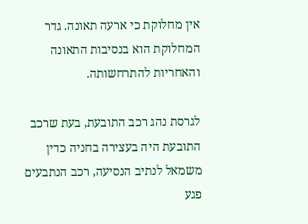אין מחלוקת כי ארעה תאונה. גדר המחלוקת הוא בנסיבות התאונה והאחריות להתרחשותה.

לגרסת נהג רכב התובעת, בעת שרכב התובעת היה בעצירה בחניה כדין משמאל לנתיב הנסיעה, רכב הנתבעים פגע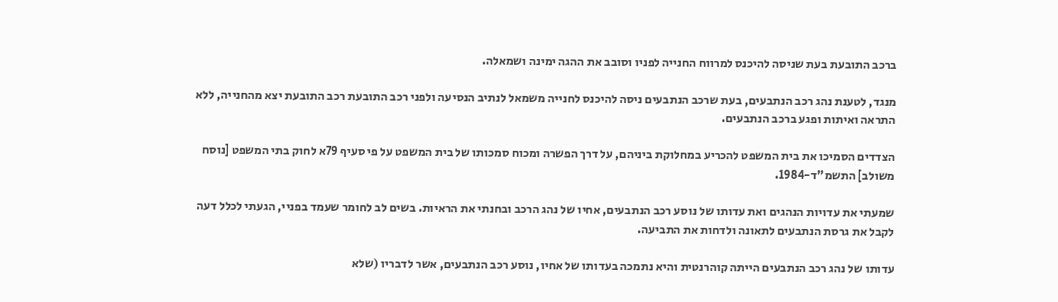ברכב התובעת בעת שניסה להיכנס למרווח החנייה לפניו וסובב את ההגה ימינה ושמאלה.

מנגד, לטענת נהג רכב הנתבעים, בעת שרכב הנתבעים ניסה להיכנס לחנייה משמאל לנתיב הנסיעה ולפני רכב התובעת רכב התובעת יצא מהחנייה, ללא התראה ואיתות ופגע ברכב הנתבעים.

הצדדים הסמיכו את בית המשפט להכריע במחלוקת ביניהם, על דרך הפשרה ומכוח סמכותו של בית המשפט על פי סעיף 79א לחוק בתי המשפט [נוסח משולב] התשמ"ד-1984.

שמעתי את עדויות הנהגים ואת עדותו של נוסע רכב הנתבעים, אחיו של נהג הרכב ובחנתי את הראיות. בשים לב לחומר שעמד בפניי, הגעתי לכלל דעה לקבל את גרסת הנתבעים לתאונה ולדחות את התביעה.

עדותו של נהג רכב הנתבעים הייתה קוהרנטית והיא נתמכה בעדותו של אחיו, נוסע רכב הנתבעים, אשר לדבריו (שלא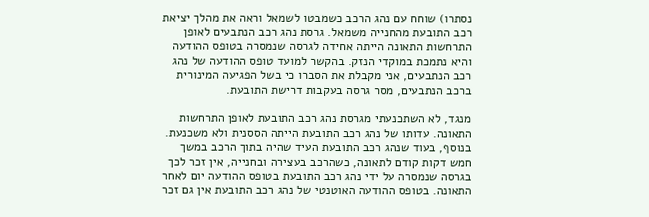נסתרו) שוחח עם נהג הרכב כשמבטו לשמאל וראה את מהלך יציאת רכב התובעת מהחנייה משמאל. גרסת נהג רכב הנתבעים לאופן התרחשות התאונה הייתה אחידה לגרסה שנמסרה בטופס ההודעה והיא נתמכת במוקדי הנזק. בהקשר למועד טופס ההודעה של נהג רכב הנתבעים, אני מקבלת את הסברו כי בשל הפגיעה המינורית ברכב הנתבעים, מסר גרסה בעקבות דרישת התובעת.

מנגד, לא השתכנעתי מגרסת נהג רכב התובעת לאופן התרחשות התאונה. עדותו של נהג רכב התובעת הייתה הססנית ולא משכנעת. בנוסף, בעוד שנהג רכב התובעת העיד שהיה בתוך הרכב במשך חמש דקות קודם לתאונה, כשהרכב בעצירה ובחנייה, אין זכר לכך בגרסה שנמסרה על ידי נהג רכב התובעת בטופס ההודעה יום לאחר התאונה. בטופס ההודעה האוטנטי של נהג רכב התובעת אין גם זכר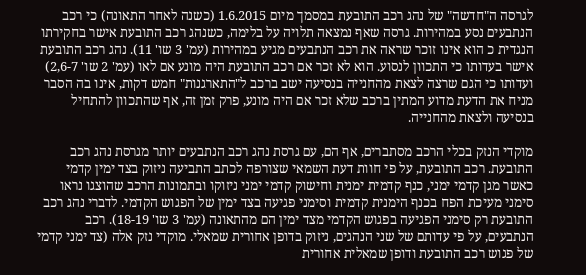לגרסה ה"חדשה" של נהג רכב התובעת במסמך מיום 1.6.2015 (כשנה לאחר התאונה) כי רכב הנתבעים נסע במהירות. גרסה שאף נמצאה תלויה על בלימה, כשנהג רכב התובעת אישר בחקירתו הנגדית כ הוא אינו זוכר שראה את רכב הנתבעים מגיע במהירות (עמ' 3 שו' 11). נהג רכב התובעת אישר בעדותו כי התכוון לנסוע. הוא לא זכר אם רכב התובעת היה מונע אם לאו (עמ' 2 שו' 2,6-7) ועדותו כי הגם שרצה לצאת מהחנייה בנסיעה ישב ברכב ל"התארגנות" חמש דקות, אינו בה הסבר מניח את הדעת מדוע המתין ברכב שלא זכר אם היה מונע, פרק זמן זה, אף שהתכוון להתחיל בנסיעה ולצאת מהחנייה.

מוקדי הנזק בכלי הרכב מסתברים, אף הם, עם גרסת נהג רכב הנתבעים יותר מגרסת נהג רכב התובעת. רכב התובעת, על פי חוות דעת השמאי שצורפה לכתב התביעה ניזוק בצד ימין קדמי כאשר מגן קדמי ימני, כנף קדמית ימנית וחישוק קדמי ימני ניזוקו ובתמונות הרכב שהוצגו נראו סימני מעיכת הפח בכנף הימנית קדמית וסימני פגיעה בצד ימין של הפגוש הקדמי. לדברי נהג רכב התובעת רק סימני הפגיעה בפגוש הקדמי מצד ימין הם מהתאונה (עמ' 3 שו' 18-19). רכב הנתבעים, על פי עדותם של שני הנהגים, ניזוק בדופן אחורית שמאלי. מוקדי נזק אלה (צד ימני קדמי של פגוש רכב התובעת ודופן שמאלית אחורית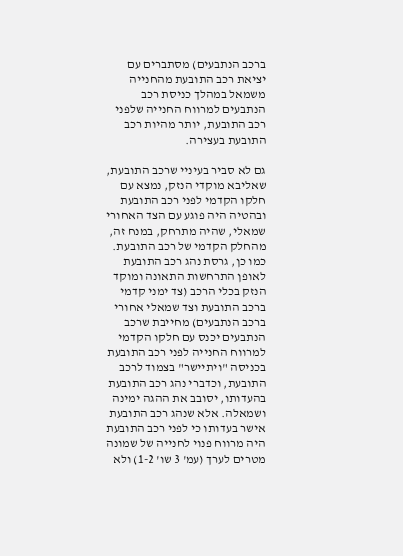ברכב הנתבעים) מסתברים עם יציאת רכב התובעת מהחנייה משמאל במהלך כניסת רכב הנתבעים למרווח החנייה שלפני רכב התובעת, יותר מהיות רכב התובעת בעצירה.

גם לא סביר בעיניי שרכב התובעת, שאליבא מוקדי הנזק, נמצא עם חלקו הקדמי לפני רכב התובעת ובהטיה היה פוגע עם הצד האחורי שמאלי, שהיה מתרחק, במנח זה, מהחלק הקדמי של רכב התובעת. כמו כן, גרסת נהג רכב התובעת לאופן התרחשות התאונה ומוקד הנזק בכלי הרכב (צד ימני קדמי ברכב התובעת וצד שמאלי אחורי ברכב הנתבעים) מחייבת שרכב הנתבעים יכנס עם חלקו הקדמי למרווח החנייה לפני רכב התובעת בכניסה "ויתיישר" בצמוד לרכב התובעת, וכדברי נהג רכב התובעת בהעדותו, יסובב את ההגה ימינה ושמאלה. אלא שנהג רכב התובעת אישר בעדותו כי לפני רכב התובעת היה מרווח פנוי לחנייה של שמונה מטרים לערך (עמ' 3 שו' 1-2) ולא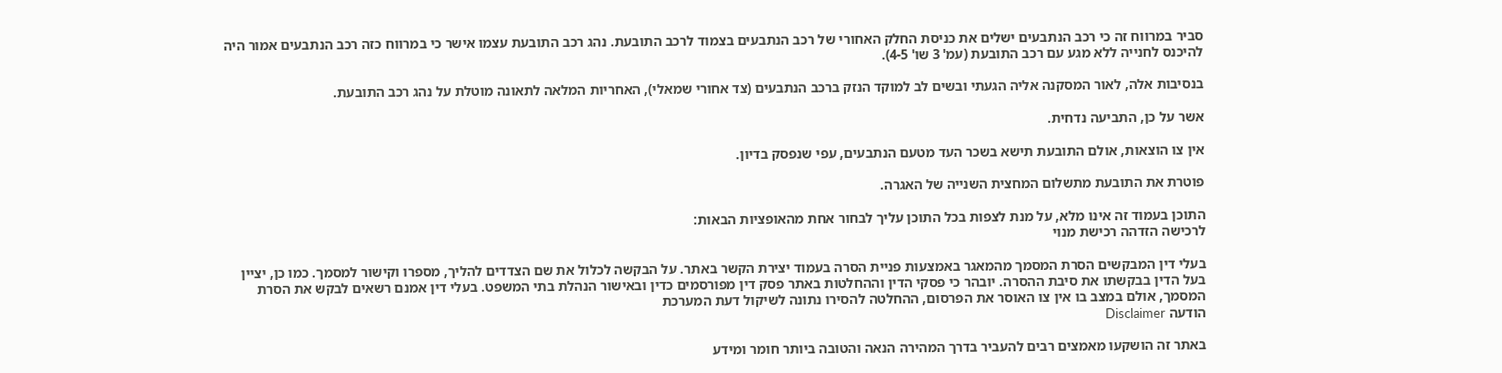סביר במרווח זה כי רכב הנתבעים ישלים את כניסת החלק האחורי של רכב הנתבעים בצמוד לרכב התובעת. נהג רכב התובעת עצמו אישר כי במרווח כזה רכב הנתבעים אמור היה להיכנס לחנייה ללא מגע עם רכב התובעת (עמ' 3 שו' 4-5).

בנסיבות אלה, לאור המסקנה אליה הגעתי ובשים לב למוקד הנזק ברכב הנתבעים (צד אחורי שמאלי), האחריות המלאה לתאונה מוטלת על נהג רכב התובעת.

אשר על כן, התביעה נדחית.

אין צו הוצאות, אולם התובעת תישא בשכר העד מטעם הנתבעים, עפי שנפסק בדיון.

פוטרת את התובעת מתשלום המחצית השנייה של האגרה.

התוכן בעמוד זה אינו מלא, על מנת לצפות בכל התוכן עליך לבחור אחת מהאופציות הבאות:
לרכישה הזדהה רכישת מנוי

בעלי דין המבקשים הסרת המסמך מהמאגר באמצעות פניית הסרה בעמוד יצירת הקשר באתר. על הבקשה לכלול את שם הצדדים להליך, מספרו וקישור למסמך. כמו כן, יציין בעל הדין בבקשתו את סיבת ההסרה. יובהר כי פסקי הדין וההחלטות באתר פסק דין מפורסמים כדין ובאישור הנהלת בתי המשפט. בעלי דין אמנם רשאים לבקש את הסרת המסמך, אולם במצב בו אין צו האוסר את הפרסום, ההחלטה להסירו נתונה לשיקול דעת המערכת
הודעה Disclaimer

באתר זה הושקעו מאמצים רבים להעביר בדרך המהירה הנאה והטובה ביותר חומר ומידע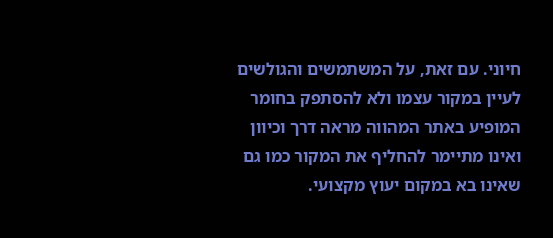חיוני. עם זאת, על המשתמשים והגולשים לעיין במקור עצמו ולא להסתפק בחומר המופיע באתר המהווה מראה דרך וכיוון ואינו מתיימר להחליף את המקור כמו גם שאינו בא במקום יעוץ מקצועי.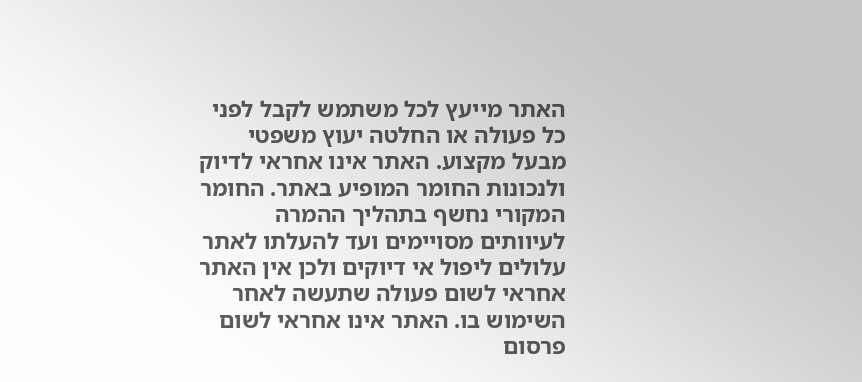האתר מייעץ לכל משתמש לקבל לפני כל פעולה או החלטה יעוץ משפטי מבעל מקצוע. האתר אינו אחראי לדיוק ולנכונות החומר המופיע באתר. החומר המקורי נחשף בתהליך ההמרה לעיוותים מסויימים ועד להעלתו לאתר עלולים ליפול אי דיוקים ולכן אין האתר אחראי לשום פעולה שתעשה לאחר השימוש בו. האתר אינו אחראי לשום פרסום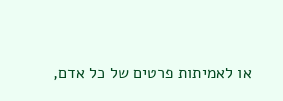או לאמיתות פרטים של כל אדם,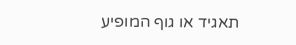תאגיד או גוף המופיע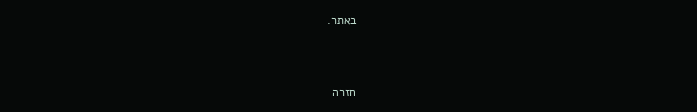באתר.


חזרה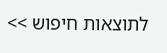לתוצאות חיפוש >>